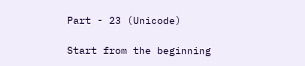Part - 23 (Unicode)

Start from the beginning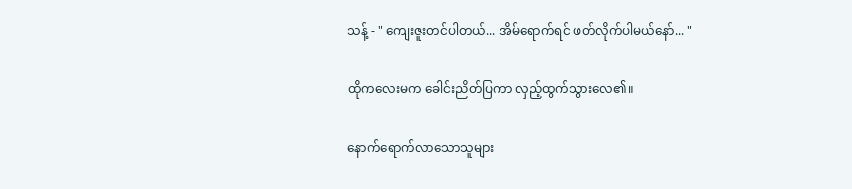သန့် - " ကျေးဇူးတင်ပါတယ်... အိမ်ရောက်ရင် ဖတ်လိုက်ပါမယ်နော်... "

ထိုကလေးမက ခေါင်းညိတ်ပြကာ လှည့်ထွက်သွားလေ၏။

နောက်ရောက်လာသောသူများ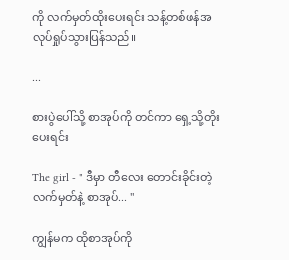ကို လက်မှတ်ထိုးပေးရင်း သန့်တစ်ဖန်အလုပ်ရှုပ်သွားပြန်သည်။

...

စားပွဲပေါ်သို့ စာအုပ်ကို တင်ကာ ရှေ့သို့တိုးပေးရင်း

The girl - " ဒီမှာ တီလေး တောင်းခိုင်းတဲ့ လက်မှတ်နဲ့ စာအုပ်... "

ကျွန်မက ထိုစာအုပ်ကို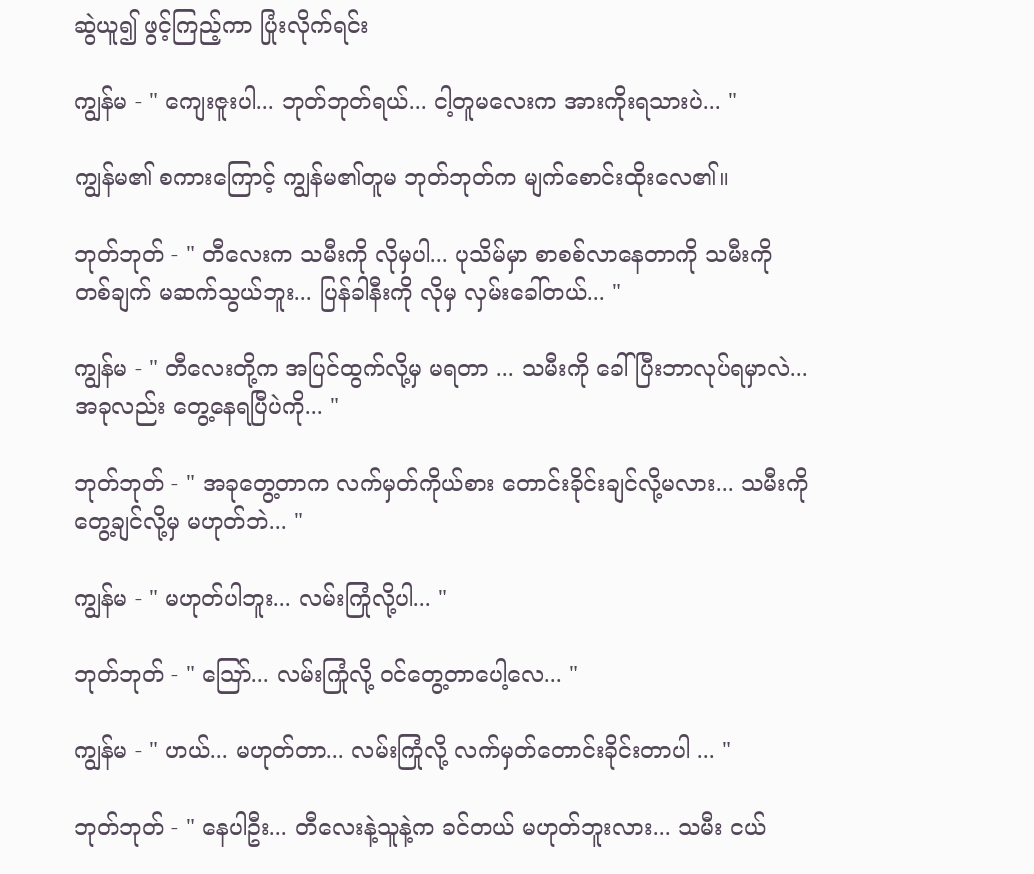ဆွဲယူ၍ ဖွင့်ကြည့်ကာ ပြုံးလိုက်ရင်း

ကျွန်မ - " ကျေးဇူးပါ... ဘုတ်ဘုတ်ရယ်... ငါ့တူမလေးက အားကိုးရသားပဲ... "

ကျွန်မ၏ စကားကြောင့် ကျွန်မ၏တူမ ဘုတ်ဘုတ်က မျက်စောင်းထိုးလေ၏။

ဘုတ်ဘုတ် - " တီလေးက သမီးကို လိုမှပါ... ပုသိမ်မှာ စာစစ်လာနေတာကို သမီးကို တစ်ချက် မဆက်သွယ်ဘူး... ပြန်ခါနီးကို လိုမှ လှမ်းခေါ်တယ်... "

ကျွန်မ - " တီလေးတို့က အပြင်ထွက်လို့မှ မရတာ ... သမီးကို ခေါ်ပြီးဘာလုပ်ရမှာလဲ... အခုလည်း တွေ့နေရပြီပဲကို... "

ဘုတ်ဘုတ် - " အခုတွေ့တာက လက်မှတ်ကိုယ်စား တောင်းခိုင်းချင်လို့မလား... သမီးကို တွေ့ချင်လို့မှ မဟုတ်ဘဲ... "

ကျွန်မ - " မဟုတ်ပါဘူး... လမ်းကြုံလို့ပါ... "

ဘုတ်ဘုတ် - " သြော်... လမ်းကြုံလို့ ဝင်တွေ့တာပေါ့လေ... "

ကျွန်မ - " ဟယ်... မဟုတ်တာ... လမ်းကြုံလို့ လက်မှတ်တောင်းခိုင်းတာပါ ... "

ဘုတ်ဘုတ် - " နေပါဦး... တီလေးနဲ့သူနဲ့က ခင်တယ် မဟုတ်ဘူးလား... သမီး ငယ်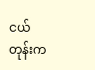ငယ်တုန်းက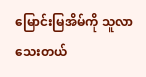မြောင်းမြအိမ်ကို သူလာသေးတယ်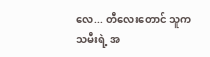လေ... တီလေးတောင် သူက သမီးရဲ့ အ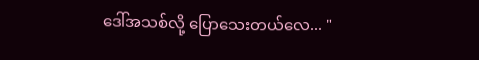ဒေါ်အသစ်လို့ ပြောသေးတယ်လေ... "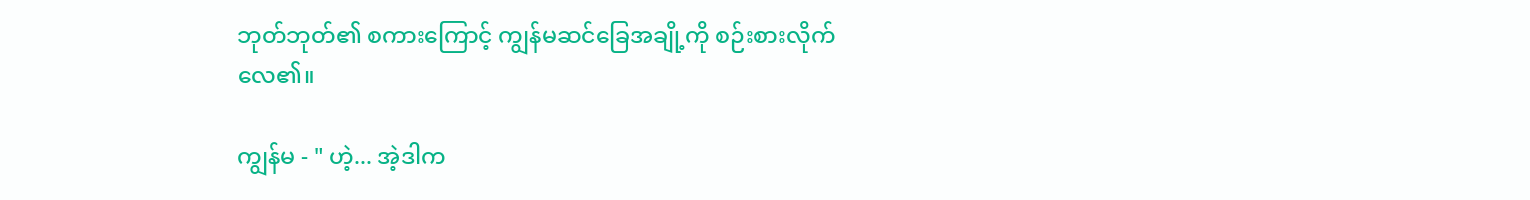ဘုတ်ဘုတ်၏ စကားကြောင့် ကျွန်မဆင်ခြေအချို့ကို စဉ်းစားလိုက်လေ၏။

ကျွန်မ - " ဟဲ့... အဲ့ဒါက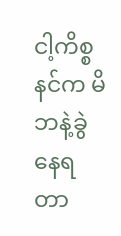ငါ့ကိစ္စ နင်က မိဘနဲ့ခွဲနေရတာ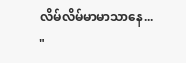လိမ်လိမ်မာမာသာနေ... "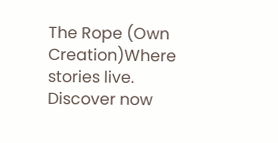The Rope (Own Creation)Where stories live. Discover now